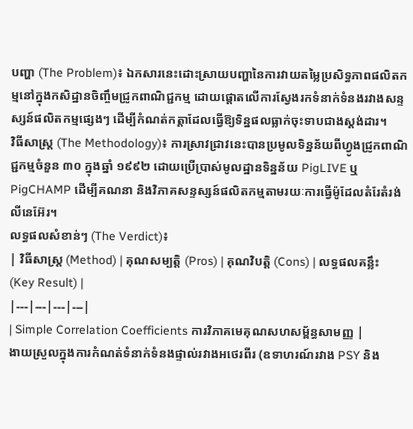បញ្ហា (The Problem)៖ ឯកសារនេះដោះស្រាយបញ្ហានៃការវាយតម្លៃប្រសិទ្ធភាពផលិតកម្មនៅក្នុងកសិដ្ឋានចិញ្ចឹមជ្រូកពាណិជ្ជកម្ម ដោយផ្តោតលើការស្វែងរកទំនាក់ទំនងរវាងសន្ទស្សន៍ផលិតកម្មផ្សេងៗ ដើម្បីកំណត់កត្តាដែលធ្វើឱ្យទិន្នផលធ្លាក់ចុះទាបជាងស្តង់ដារ។
វិធីសាស្ត្រ (The Methodology)៖ ការស្រាវជ្រាវនេះបានប្រមូលទិន្នន័យពីហ្វូងជ្រូកពាណិជ្ជកម្មចំនួន ៣០ ក្នុងឆ្នាំ ១៩៩២ ដោយប្រើប្រាស់មូលដ្ឋានទិន្នន័យ PigLIVE ឬ PigCHAMP ដើម្បីគណនា និងវិភាគសន្ទស្សន៍ផលិតកម្មតាមរយៈការធ្វើម៉ូដែលតំរែតំរង់លីនេអ៊ែរ។
លទ្ធផលសំខាន់ៗ (The Verdict)៖
| វិធីសាស្ត្រ (Method) | គុណសម្បត្តិ (Pros) | គុណវិបត្តិ (Cons) | លទ្ធផលគន្លឹះ (Key Result) |
|---|---|---|---|
| Simple Correlation Coefficients ការវិភាគមេគុណសហសម្ព័ន្ធសាមញ្ញ |
ងាយស្រួលក្នុងការកំណត់ទំនាក់ទំនងផ្ទាល់រវាងអថេរពីរ (ឧទាហរណ៍រវាង PSY និង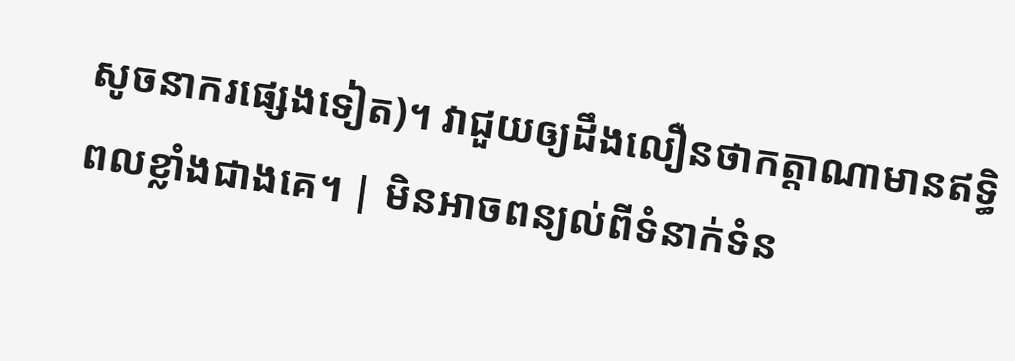សូចនាករផ្សេងទៀត)។ វាជួយឲ្យដឹងលឿនថាកត្តាណាមានឥទ្ធិពលខ្លាំងជាងគេ។ | មិនអាចពន្យល់ពីទំនាក់ទំន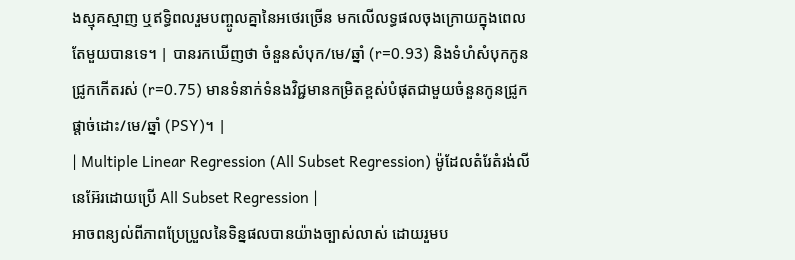ងស្មុគស្មាញ ឬឥទ្ធិពលរួមបញ្ចូលគ្នានៃអថេរច្រើន មកលើលទ្ធផលចុងក្រោយក្នុងពេលតែមួយបានទេ។ | បានរកឃើញថា ចំនួនសំបុក/មេ/ឆ្នាំ (r=0.93) និងទំហំសំបុកកូនជ្រូកកើតរស់ (r=0.75) មានទំនាក់ទំនងវិជ្ជមានកម្រិតខ្ពស់បំផុតជាមួយចំនួនកូនជ្រូកផ្តាច់ដោះ/មេ/ឆ្នាំ (PSY)។ |
| Multiple Linear Regression (All Subset Regression) ម៉ូដែលតំរែតំរង់លីនេអ៊ែរដោយប្រើ All Subset Regression |
អាចពន្យល់ពីភាពប្រែប្រួលនៃទិន្នផលបានយ៉ាងច្បាស់លាស់ ដោយរួមប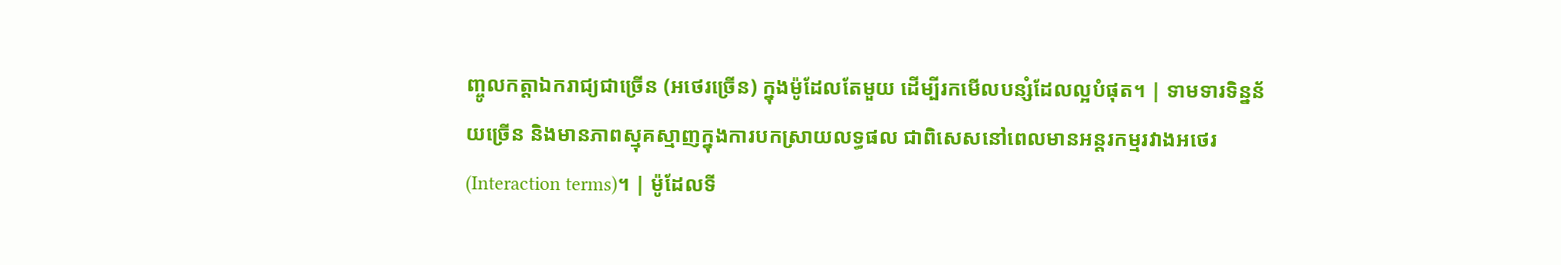ញ្ចូលកត្តាឯករាជ្យជាច្រើន (អថេរច្រើន) ក្នុងម៉ូដែលតែមួយ ដើម្បីរកមើលបន្សំដែលល្អបំផុត។ | ទាមទារទិន្នន័យច្រើន និងមានភាពស្មុគស្មាញក្នុងការបកស្រាយលទ្ធផល ជាពិសេសនៅពេលមានអន្តរកម្មរវាងអថេរ (Interaction terms)។ | ម៉ូដែលទី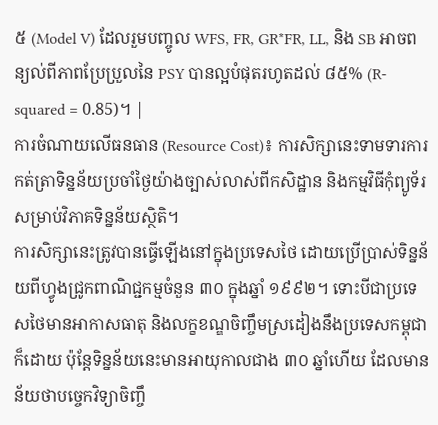៥ (Model V) ដែលរួមបញ្ចូល WFS, FR, GR*FR, LL, និង SB អាចពន្យល់ពីភាពប្រែប្រួលនៃ PSY បានល្អបំផុតរហូតដល់ ៨៥% (R-squared = 0.85)។ |
ការចំណាយលើធនធាន (Resource Cost)៖ ការសិក្សានេះទាមទារការកត់ត្រាទិន្នន័យប្រចាំថ្ងៃយ៉ាងច្បាស់លាស់ពីកសិដ្ឋាន និងកម្មវិធីកុំព្យូទ័រសម្រាប់វិភាគទិន្នន័យស្ថិតិ។
ការសិក្សានេះត្រូវបានធ្វើឡើងនៅក្នុងប្រទេសថៃ ដោយប្រើប្រាស់ទិន្នន័យពីហ្វូងជ្រូកពាណិជ្ជកម្មចំនួន ៣០ ក្នុងឆ្នាំ ១៩៩២។ ទោះបីជាប្រទេសថៃមានអាកាសធាតុ និងលក្ខខណ្ឌចិញ្ចឹមស្រដៀងនឹងប្រទេសកម្ពុជាក៏ដោយ ប៉ុន្តែទិន្នន័យនេះមានអាយុកាលជាង ៣០ ឆ្នាំហើយ ដែលមានន័យថាបច្ចេកវិទ្យាចិញ្ចឹ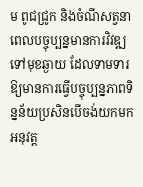ម ពូជជ្រូក និងចំណីសត្វនាពេលបច្ចុប្បន្នមានការវិវឌ្ឍទៅមុខឆ្ងាយ ដែលទាមទារឱ្យមានការធ្វើបច្ចុប្បន្នភាពទិន្នន័យប្រសិនបើចង់យកមកអនុវត្ត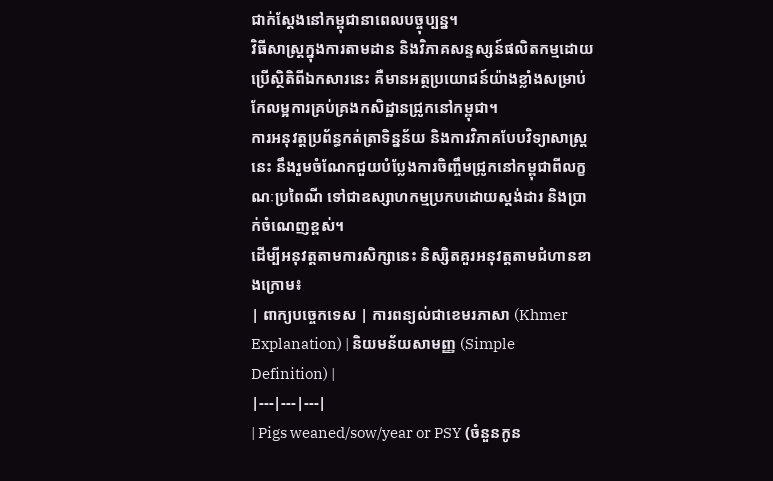ជាក់ស្តែងនៅកម្ពុជានាពេលបច្ចុប្បន្ន។
វិធីសាស្ត្រក្នុងការតាមដាន និងវិភាគសន្ទស្សន៍ផលិតកម្មដោយប្រើស្ថិតិពីឯកសារនេះ គឺមានអត្ថប្រយោជន៍យ៉ាងខ្លាំងសម្រាប់កែលម្អការគ្រប់គ្រងកសិដ្ឋានជ្រូកនៅកម្ពុជា។
ការអនុវត្តប្រព័ន្ធកត់ត្រាទិន្នន័យ និងការវិភាគបែបវិទ្យាសាស្ត្រនេះ នឹងរួមចំណែកជួយបំប្លែងការចិញ្ចឹមជ្រូកនៅកម្ពុជាពីលក្ខណៈប្រពៃណី ទៅជាឧស្សាហកម្មប្រកបដោយស្តង់ដារ និងប្រាក់ចំណេញខ្ពស់។
ដើម្បីអនុវត្តតាមការសិក្សានេះ និស្សិតគួរអនុវត្តតាមជំហានខាងក្រោម៖
| ពាក្យបច្ចេកទេស | ការពន្យល់ជាខេមរភាសា (Khmer Explanation) | និយមន័យសាមញ្ញ (Simple Definition) |
|---|---|---|
| Pigs weaned/sow/year or PSY (ចំនួនកូន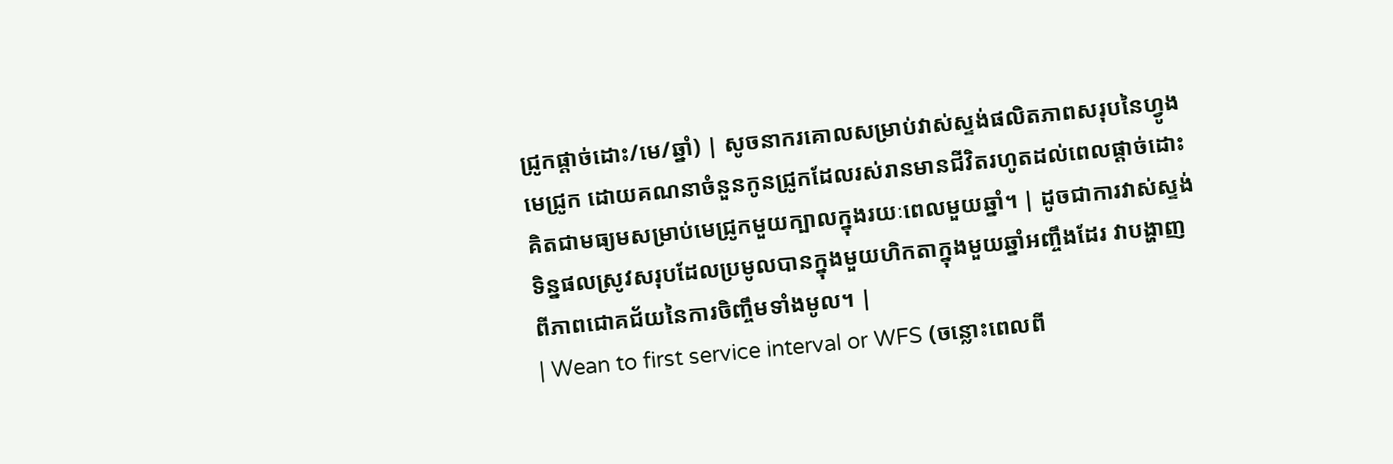ជ្រូកផ្តាច់ដោះ/មេ/ឆ្នាំ) | សូចនាករគោលសម្រាប់វាស់ស្ទង់ផលិតភាពសរុបនៃហ្វូងមេជ្រូក ដោយគណនាចំនួនកូនជ្រូកដែលរស់រានមានជីវិតរហូតដល់ពេលផ្តាច់ដោះ គិតជាមធ្យមសម្រាប់មេជ្រូកមួយក្បាលក្នុងរយៈពេលមួយឆ្នាំ។ | ដូចជាការវាស់ស្ទង់ទិន្នផលស្រូវសរុបដែលប្រមូលបានក្នុងមួយហិកតាក្នុងមួយឆ្នាំអញ្ចឹងដែរ វាបង្ហាញពីភាពជោគជ័យនៃការចិញ្ចឹមទាំងមូល។ |
| Wean to first service interval or WFS (ចន្លោះពេលពី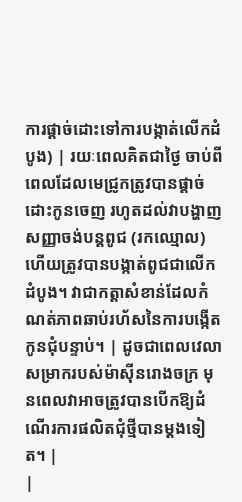ការផ្តាច់ដោះទៅការបង្កាត់លើកដំបូង) | រយៈពេលគិតជាថ្ងៃ ចាប់ពីពេលដែលមេជ្រូកត្រូវបានផ្តាច់ដោះកូនចេញ រហូតដល់វាបង្ហាញសញ្ញាចង់បន្តពូជ (រកឈ្មោល) ហើយត្រូវបានបង្កាត់ពូជជាលើកដំបូង។ វាជាកត្តាសំខាន់ដែលកំណត់ភាពឆាប់រហ័សនៃការបង្កើតកូនជុំបន្ទាប់។ | ដូចជាពេលវេលាសម្រាករបស់ម៉ាស៊ីនរោងចក្រ មុនពេលវាអាចត្រូវបានបើកឱ្យដំណើរការផលិតជុំថ្មីបានម្តងទៀត។ |
|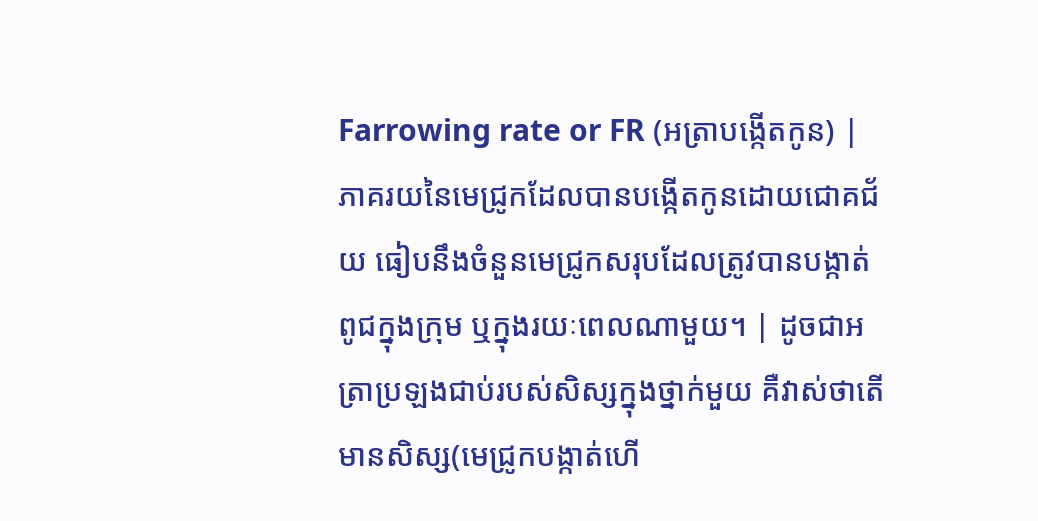Farrowing rate or FR (អត្រាបង្កើតកូន) | ភាគរយនៃមេជ្រូកដែលបានបង្កើតកូនដោយជោគជ័យ ធៀបនឹងចំនួនមេជ្រូកសរុបដែលត្រូវបានបង្កាត់ពូជក្នុងក្រុម ឬក្នុងរយៈពេលណាមួយ។ | ដូចជាអត្រាប្រឡងជាប់របស់សិស្សក្នុងថ្នាក់មួយ គឺវាស់ថាតើមានសិស្ស(មេជ្រូកបង្កាត់ហើ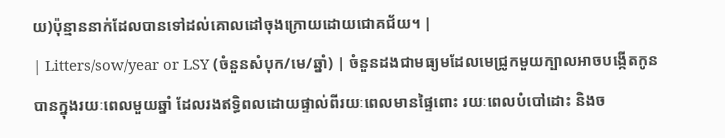យ)ប៉ុន្មាននាក់ដែលបានទៅដល់គោលដៅចុងក្រោយដោយជោគជ័យ។ |
| Litters/sow/year or LSY (ចំនួនសំបុក/មេ/ឆ្នាំ) | ចំនួនដងជាមធ្យមដែលមេជ្រូកមួយក្បាលអាចបង្កើតកូនបានក្នុងរយៈពេលមួយឆ្នាំ ដែលរងឥទ្ធិពលដោយផ្ទាល់ពីរយៈពេលមានផ្ទៃពោះ រយៈពេលបំបៅដោះ និងច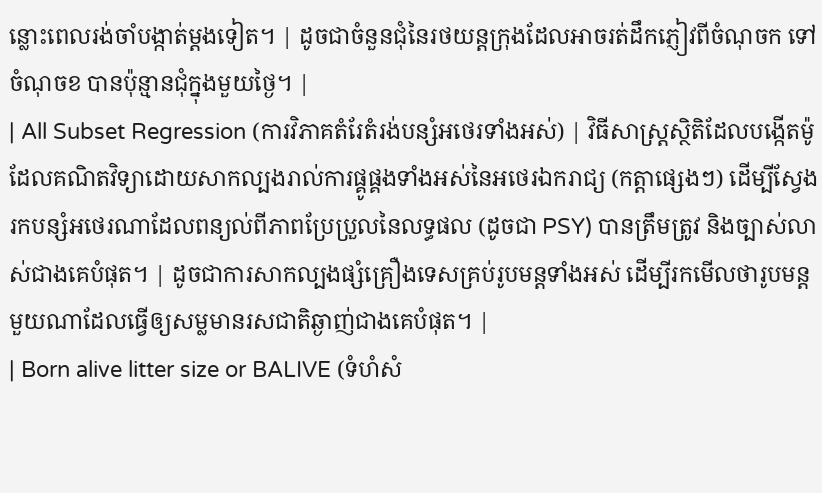ន្លោះពេលរង់ចាំបង្កាត់ម្តងទៀត។ | ដូចជាចំនួនជុំនៃរថយន្តក្រុងដែលអាចរត់ដឹកភ្ញៀវពីចំណុចក ទៅចំណុចខ បានប៉ុន្មានជុំក្នុងមួយថ្ងៃ។ |
| All Subset Regression (ការវិភាគតំរែតំរង់បន្សំអថេរទាំងអស់) | វិធីសាស្ត្រស្ថិតិដែលបង្កើតម៉ូដែលគណិតវិទ្យាដោយសាកល្បងរាល់ការផ្គូផ្គងទាំងអស់នៃអថេរឯករាជ្យ (កត្តាផ្សេងៗ) ដើម្បីស្វែងរកបន្សំអថេរណាដែលពន្យល់ពីភាពប្រែប្រួលនៃលទ្ធផល (ដូចជា PSY) បានត្រឹមត្រូវ និងច្បាស់លាស់ជាងគេបំផុត។ | ដូចជាការសាកល្បងផ្សំគ្រឿងទេសគ្រប់រូបមន្តទាំងអស់ ដើម្បីរកមើលថារូបមន្តមួយណាដែលធ្វើឲ្យសម្លមានរសជាតិឆ្ងាញ់ជាងគេបំផុត។ |
| Born alive litter size or BALIVE (ទំហំសំ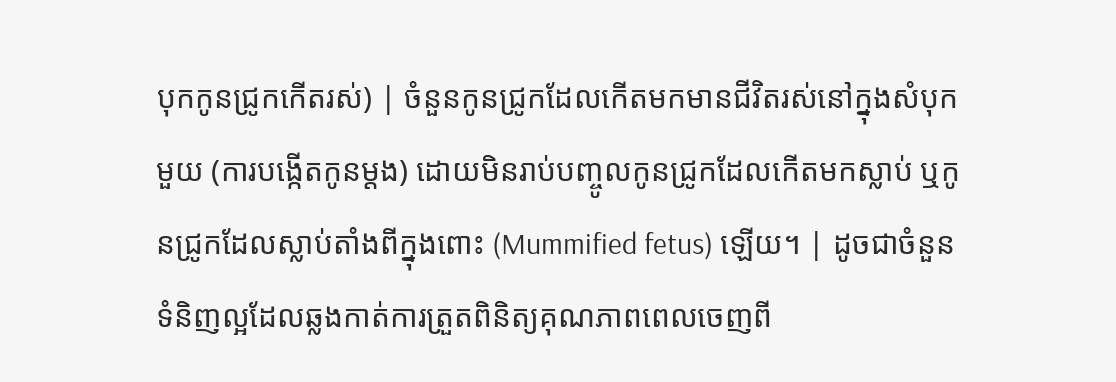បុកកូនជ្រូកកើតរស់) | ចំនួនកូនជ្រូកដែលកើតមកមានជីវិតរស់នៅក្នុងសំបុកមួយ (ការបង្កើតកូនម្តង) ដោយមិនរាប់បញ្ចូលកូនជ្រូកដែលកើតមកស្លាប់ ឬកូនជ្រូកដែលស្លាប់តាំងពីក្នុងពោះ (Mummified fetus) ឡើយ។ | ដូចជាចំនួនទំនិញល្អដែលឆ្លងកាត់ការត្រួតពិនិត្យគុណភាពពេលចេញពី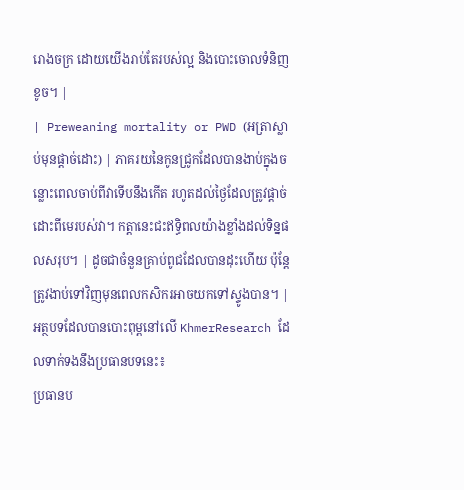រោងចក្រ ដោយយើងរាប់តែរបស់ល្អ និងបោះចោលទំនិញខូច។ |
| Preweaning mortality or PWD (អត្រាស្លាប់មុនផ្តាច់ដោះ) | ភាគរយនៃកូនជ្រូកដែលបានងាប់ក្នុងចន្លោះពេលចាប់ពីវាទើបនឹងកើត រហូតដល់ថ្ងៃដែលត្រូវផ្តាច់ដោះពីមេរបស់វា។ កត្តានេះជះឥទ្ធិពលយ៉ាងខ្លាំងដល់ទិន្នផលសរុប។ | ដូចជាចំនួនគ្រាប់ពូជដែលបានដុះហើយ ប៉ុន្តែត្រូវងាប់ទៅវិញមុនពេលកសិករអាចយកទៅស្ទូងបាន។ |
អត្ថបទដែលបានបោះពុម្ពនៅលើ KhmerResearch ដែលទាក់ទងនឹងប្រធានបទនេះ៖
ប្រធានប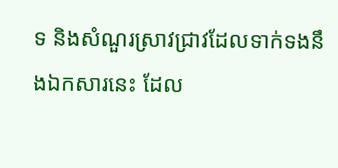ទ និងសំណួរស្រាវជ្រាវដែលទាក់ទងនឹងឯកសារនេះ ដែល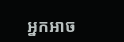អ្នកអាច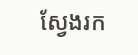ស្វែងរក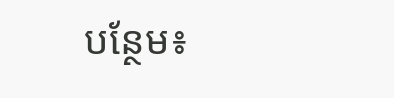បន្ថែម៖